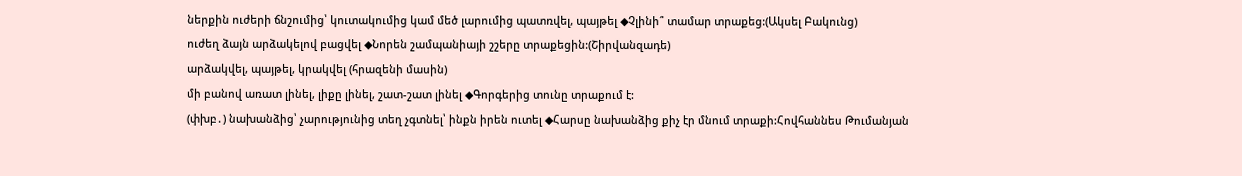ներքին ուժերի ճնշումից՝ կուտակումից կամ մեծ լարումից պատռվել, պայթել ◆Չլինի՞ տամար տրաքեց:(Ակսել Բակունց)
ուժեղ ձայն արձակելով բացվել ◆Նորեն շամպանիայի շշերը տրաքեցին:(Շիրվանզադե)
արձակվել, պայթել, կրակվել (հրազենի մասին)
մի բանով առատ լինել, լիքը լինել, շատ-շատ լինել ◆Գորգերից տունը տրաքում է:
(փխբ․) նախանձից՝ չարությունից տեղ չգտնել՝ ինքն իրեն ուտել ◆Հարսը նախանձից քիչ էր մնում տրաքի:Հովհաննես Թումանյան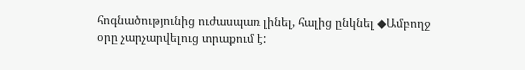հոգնածությունից ուժասպառ լինել, հալից ընկնել ◆Ամբողջ օրը չարչարվելուց տրաքում է: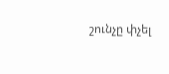շունչը փչել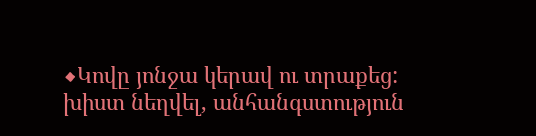◆Կովը յոնջա կերավ ու տրաքեց:
խիստ նեղվել, անհանգստություն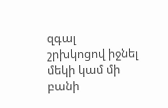զգալ
շրխկոցով իջնել մեկի կամ մի բանի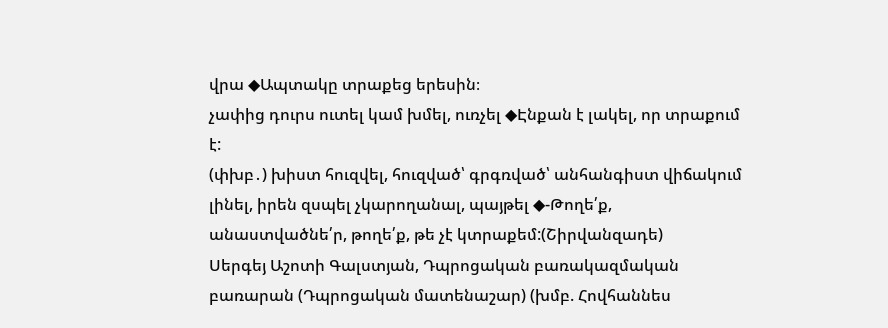վրա ◆Ապտակը տրաքեց երեսին։
չափից դուրս ուտել կամ խմել, ուռչել ◆Էնքան է լակել, որ տրաքում է:
(փխբ․) խիստ հուզվել, հուզված՝ գրգռված՝ անհանգիստ վիճակում լինել, իրեն զսպել չկարողանալ, պայթել ◆-Թողե՛ք, անաստվածնե՛ր, թողե՛ք, թե չէ կտրաքեմ:(Շիրվանզադե)
Սերգեյ Աշոտի Գալստյան, Դպրոցական բառակազմական բառարան (Դպրոցական մատենաշար) (խմբ. Հովհաննես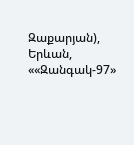Զաքարյան), Երևան, ««Զանգակ-97»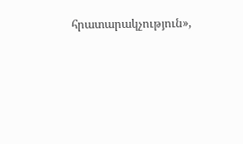հրատարակչություն»,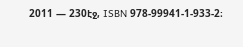2011 — 230էջ, ISBN 978-99941-1-933-2։